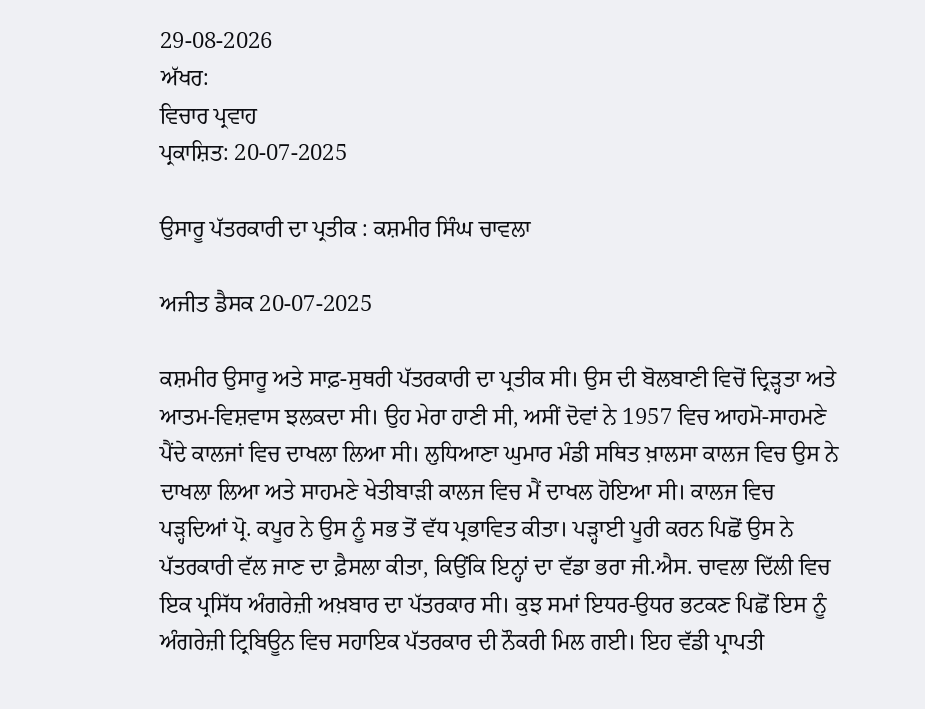29-08-2026
ਅੱਖਰ:
ਵਿਚਾਰ ਪ੍ਰਵਾਹ
ਪ੍ਰਕਾਸ਼ਿਤ: 20-07-2025

ਉਸਾਰੂ ਪੱਤਰਕਾਰੀ ਦਾ ਪ੍ਰਤੀਕ : ਕਸ਼ਮੀਰ ਸਿੰਘ ਚਾਵਲਾ

ਅਜੀਤ ਡੈਸਕ 20-07-2025

ਕਸ਼ਮੀਰ ਉਸਾਰੂ ਅਤੇ ਸਾਫ਼-ਸੁਥਰੀ ਪੱਤਰਕਾਰੀ ਦਾ ਪ੍ਰਤੀਕ ਸੀ। ਉਸ ਦੀ ਬੋਲਬਾਣੀ ਵਿਚੋਂ ਦ੍ਰਿੜ੍ਹਤਾ ਅਤੇ ਆਤਮ-ਵਿਸ਼ਵਾਸ ਝਲਕਦਾ ਸੀ। ਉਹ ਮੇਰਾ ਹਾਣੀ ਸੀ, ਅਸੀਂ ਦੋਵਾਂ ਨੇ 1957 ਵਿਚ ਆਹਮੋ-ਸਾਹਮਣੇ ਪੈਂਦੇ ਕਾਲਜਾਂ ਵਿਚ ਦਾਖਲਾ ਲਿਆ ਸੀ। ਲੁਧਿਆਣਾ ਘੁਮਾਰ ਮੰਡੀ ਸਥਿਤ ਖ਼ਾਲਸਾ ਕਾਲਜ ਵਿਚ ਉਸ ਨੇ ਦਾਖਲਾ ਲਿਆ ਅਤੇ ਸਾਹਮਣੇ ਖੇਤੀਬਾੜੀ ਕਾਲਜ ਵਿਚ ਮੈਂ ਦਾਖਲ ਹੋਇਆ ਸੀ। ਕਾਲਜ ਵਿਚ ਪੜ੍ਹਦਿਆਂ ਪ੍ਰੋ. ਕਪੂਰ ਨੇ ਉਸ ਨੂੰ ਸਭ ਤੋਂ ਵੱਧ ਪ੍ਰਭਾਵਿਤ ਕੀਤਾ। ਪੜ੍ਹਾਈ ਪੂਰੀ ਕਰਨ ਪਿਛੋਂ ਉਸ ਨੇ ਪੱਤਰਕਾਰੀ ਵੱਲ ਜਾਣ ਦਾ ਫ਼ੈਸਲਾ ਕੀਤਾ, ਕਿਉਂਕਿ ਇਨ੍ਹਾਂ ਦਾ ਵੱਡਾ ਭਰਾ ਜੀ.ਐਸ. ਚਾਵਲਾ ਦਿੱਲੀ ਵਿਚ ਇਕ ਪ੍ਰਸਿੱਧ ਅੰਗਰੇਜ਼ੀ ਅਖ਼ਬਾਰ ਦਾ ਪੱਤਰਕਾਰ ਸੀ। ਕੁਝ ਸਮਾਂ ਇਧਰ-ਉਧਰ ਭਟਕਣ ਪਿਛੋਂ ਇਸ ਨੂੰ ਅੰਗਰੇਜ਼ੀ ਟ੍ਰਿਬਿਊਨ ਵਿਚ ਸਹਾਇਕ ਪੱਤਰਕਾਰ ਦੀ ਨੌਕਰੀ ਮਿਲ ਗਈ। ਇਹ ਵੱਡੀ ਪ੍ਰਾਪਤੀ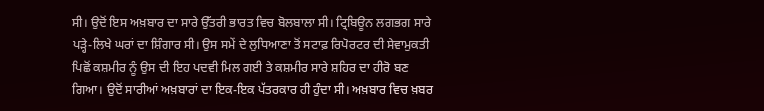ਸੀ। ਉਦੋਂ ਇਸ ਅਖ਼ਬਾਰ ਦਾ ਸਾਰੇ ਉੱਤਰੀ ਭਾਰਤ ਵਿਚ ਬੋਲਬਾਲਾ ਸੀ। ਟ੍ਰਿਬਿਊਨ ਲਗਭਗ ਸਾਰੇ ਪੜ੍ਹੇ-ਲਿਖੇ ਘਰਾਂ ਦਾ ਸ਼ਿੰਗਾਰ ਸੀ। ਉਸ ਸਮੇਂ ਦੇ ਲੁਧਿਆਣਾ ਤੋਂ ਸਟਾਫ਼ ਰਿਪੋਰਟਰ ਦੀ ਸੇਵਾਮੁਕਤੀ ਪਿਛੋਂ ਕਸ਼ਮੀਰ ਨੂੰ ਉਸ ਦੀ ਇਹ ਪਦਵੀ ਮਿਲ ਗਈ ਤੇ ਕਸ਼ਮੀਰ ਸਾਰੇ ਸ਼ਹਿਰ ਦਾ ਹੀਰੋ ਬਣ ਗਿਆ। ਉਦੋਂ ਸਾਰੀਆਂ ਅਖ਼ਬਾਰਾਂ ਦਾ ਇਕ-ਇਕ ਪੱਤਰਕਾਰ ਹੀ ਹੁੰਦਾ ਸੀ। ਅਖ਼ਬਾਰ ਵਿਚ ਖ਼ਬਰ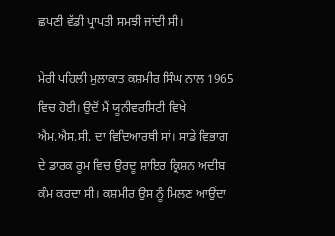ਛਪਣੀ ਵੱਡੀ ਪ੍ਰਾਪਤੀ ਸਮਝੀ ਜਾਂਦੀ ਸੀ।

ਮੇਰੀ ਪਹਿਲੀ ਮੁਲਾਕਾਤ ਕਸ਼ਮੀਰ ਸਿੰਘ ਨਾਲ 1965 ਵਿਚ ਹੋਈ। ਉਦੋਂ ਮੈਂ ਯੂਨੀਵਰਸਿਟੀ ਵਿਖੇ ਐਮ.ਐਸ.ਸੀ. ਦਾ ਵਿਦਿਆਰਥੀ ਸਾਂ। ਸਾਡੇ ਵਿਭਾਗ ਦੇ ਡਾਰਕ ਰੂਮ ਵਿਚ ਉਰਦੂ ਸ਼ਾਇਰ ਕ੍ਰਿਸ਼ਨ ਅਦੀਬ ਕੰਮ ਕਰਦਾ ਸੀ। ਕਸ਼ਮੀਰ ਉਸ ਨੂੰ ਮਿਲਣ ਆਉਂਦਾ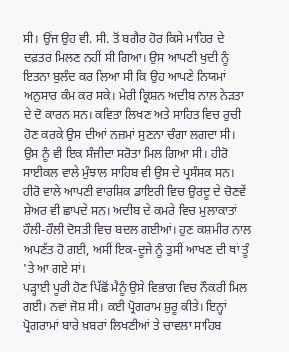ਸੀ। ਉਂਜ ਉਹ ਵੀ. ਸੀ. ਤੋਂ ਬਗੈਰ ਹੋਰ ਕਿਸੇ ਮਾਹਿਰ ਦੇ ਦਫ਼ਤਰ ਮਿਲਣ ਨਹੀਂ ਸੀ ਗਿਆ। ਉਸ ਆਪਣੀ ਖੁਦੀ ਨੂੰ ਇਤਨਾ ਬੁਲੰਦ ਕਰ ਲਿਆ ਸੀ ਕਿ ਉਹ ਆਪਣੇ ਨਿਯਮਾਂ ਅਨੁਸਾਰ ਕੰਮ ਕਰ ਸਕੇ। ਮੇਰੀ ਕ੍ਰਿਸ਼ਨ ਅਦੀਬ ਨਾਲ ਨੇੜਤਾ ਦੇ ਦੋ ਕਾਰਨ ਸਨ। ਕਵਿਤਾ ਲਿਖਣ ਅਤੇ ਸਾਹਿਤ ਵਿਚ ਰੁਚੀ ਹੋਣ ਕਰਕੇ ਉਸ ਦੀਆਂ ਨਜ਼ਮਾਂ ਸੁਣਨਾ ਚੰਗਾ ਲਗਦਾ ਸੀ। ਉਸ ਨੂੰ ਵੀ ਇਕ ਸੰਜੀਦਾ ਸਰੋਤਾ ਮਿਲ ਗਿਆ ਸੀ। ਹੀਰੋ ਸਾਈਕਲ ਵਾਲੇ ਮੁੰਝਾਲ ਸਾਹਿਬ ਵੀ ਉਸ ਦੇ ਪ੍ਰਸੰਸਕ ਸਨ। ਹੀਰੋ ਵਾਲੇ ਆਪਣੀ ਵਾਰਸ਼ਿਕ ਡਾਇਰੀ ਵਿਚ ਉਰਦੂ ਦੇ ਚੋਣਵੇਂ ਸ਼ੇਅਰ ਵੀ ਛਾਪਦੇ ਸਨ। ਅਦੀਬ ਦੇ ਕਮਰੇ ਵਿਚ ਮੁਲਾਕਾਤਾਂ ਹੌਲੀ-ਹੌਲੀ ਦੋਸਤੀ ਵਿਚ ਬਦਲ ਗਈਆਂ। ਹੁਣ ਕਸ਼ਮੀਰ ਨਾਲ ਅਪਣੱਤ ਹੋ ਗਈ, ਅਸੀਂ ਇਕ-ਦੂਜੇ ਨੂੰ ਤੁਸੀਂ ਆਖਣ ਦੀ ਥਾਂ ਤੂੰ 'ਤੇ ਆ ਗਏ ਸਾਂ।
ਪੜ੍ਹਾਈ ਪੂਰੀ ਹੋਣ ਪਿੱਛੋਂ ਮੈਨੂੰ ਉਸੇ ਵਿਭਾਗ ਵਿਚ ਨੌਕਰੀ ਮਿਲ ਗਈ। ਨਵਾਂ ਜੋਸ਼ ਸੀ। ਕਈ ਪ੍ਰੋਗਰਾਮ ਸ਼ੁਰੂ ਕੀਤੇ। ਇਨ੍ਹਾਂ ਪ੍ਰੋਗਰਾਮਾਂ ਬਾਰੇ ਖ਼ਬਰਾਂ ਲਿਖਣੀਆਂ ਤੇ ਚਾਵਲਾ ਸਾਹਿਬ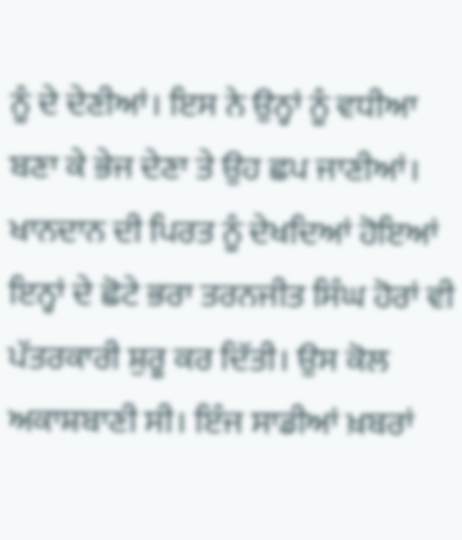ਨੂੰ ਦੇ ਦੇਣੀਆਂ। ਇਸ ਨੇ ਉਨ੍ਹਾਂ ਨੂੰ ਵਧੀਆ ਬਣਾ ਕੇ ਭੇਜ ਦੇਣਾ ਤੇ ਉਹ ਛਪ ਜਾਣੀਆਂ।
ਖਾਨਦਾਨ ਦੀ ਪਿਰਤ ਨੂੰ ਦੇਖਦਿਆਂ ਹੋਇਆਂ ਇਨ੍ਹਾਂ ਦੇ ਛੋਟੇ ਭਰਾ ਤਰਨਜੀਤ ਸਿੰਘ ਹੋਰਾਂ ਵੀ ਪੱਤਰਕਾਰੀ ਸ਼ੁਰੂ ਕਰ ਦਿੱਤੀ। ਉਸ ਕੋਲ ਅਕਾਸ਼ਬਾਣੀ ਸੀ। ਇੰਜ ਸਾਡੀਆਂ ਖ਼ਬਰਾਂ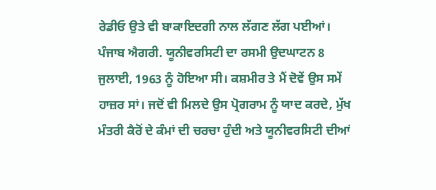ਰੇਡੀਓ ਉਤੇ ਵੀ ਬਾਕਾਇਦਗੀ ਨਾਲ ਲੱਗਣ ਲੱਗ ਪਈਆਂ। ਪੰਜਾਬ ਐਗਰੀ. ਯੂਨੀਵਰਸਿਟੀ ਦਾ ਰਸਮੀ ਉਦਘਾਟਨ 8 ਜੁਲਾਈ, 1963 ਨੂੰ ਹੋਇਆ ਸੀ। ਕਸ਼ਮੀਰ ਤੇ ਮੈਂ ਦੋਵੇਂ ਉਸ ਸਮੇਂ ਹਾਜ਼ਰ ਸਾਂ। ਜਦੋਂ ਵੀ ਮਿਲਦੇ ਉਸ ਪ੍ਰੋਗਰਾਮ ਨੂੰ ਯਾਦ ਕਰਦੇ, ਮੁੱਖ ਮੰਤਰੀ ਕੈਰੋਂ ਦੇ ਕੰਮਾਂ ਦੀ ਚਰਚਾ ਹੁੰਦੀ ਅਤੇ ਯੂਨੀਵਰਸਿਟੀ ਦੀਆਂ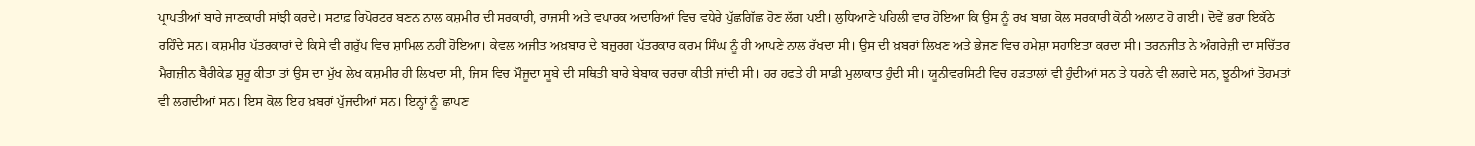ਪ੍ਰਾਪਤੀਆਂ ਬਾਰੇ ਜਾਣਕਾਰੀ ਸਾਂਝੀ ਕਰਦੇ। ਸਟਾਫ਼ ਰਿਪੋਰਟਰ ਬਣਨ ਨਾਲ ਕਸ਼ਮੀਰ ਦੀ ਸਰਕਾਰੀ, ਰਾਜਸੀ ਅਤੇ ਵਪਾਰਕ ਅਦਾਰਿਆਂ ਵਿਚ ਵਧੇਰੇ ਪੁੱਛਗਿੱਛ ਹੋਣ ਲੱਗ ਪਈ। ਲੁਧਿਆਣੇ ਪਹਿਲੀ ਵਾਰ ਹੋਇਆ ਕਿ ਉਸ ਨੂੰ ਰਖ ਬਾਗ਼ ਕੋਲ ਸਰਕਾਰੀ ਕੋਠੀ ਅਲਾਟ ਹੋ ਗਈ। ਦੋਵੇਂ ਭਰਾ ਇਕੱਠੇ ਰਹਿੰਦੇ ਸਨ। ਕਸ਼ਮੀਰ ਪੱਤਰਕਾਰਾਂ ਦੇ ਕਿਸੇ ਵੀ ਗਰੁੱਪ ਵਿਚ ਸ਼ਾਮਿਲ ਨਹੀਂ ਹੋਇਆ। ਕੇਵਲ ਅਜੀਤ ਅਖ਼ਬਾਰ ਦੇ ਬਜ਼ੁਰਗ ਪੱਤਰਕਾਰ ਕਰਮ ਸਿੰਘ ਨੂੰ ਹੀ ਆਪਣੇ ਨਾਲ ਰੱਖਦਾ ਸੀ। ਉਸ ਦੀ ਖ਼ਬਰਾਂ ਲਿਖਣ ਅਤੇ ਭੇਜਣ ਵਿਚ ਹਮੇਸ਼ਾ ਸਹਾਇਤਾ ਕਰਦਾ ਸੀ। ਤਰਨਜੀਤ ਨੇ ਅੰਗਰੇਜ਼ੀ ਦਾ ਸਚਿੱਤਰ ਮੈਗਜ਼ੀਨ ਬੈਰੀਕੇਡ ਸ਼ੁਰੂ ਕੀਤਾ ਤਾਂ ਉਸ ਦਾ ਮੁੱਖ ਲੇਖ ਕਸ਼ਮੀਰ ਹੀ ਲਿਖਦਾ ਸੀ, ਜਿਸ ਵਿਚ ਮੌਜੂਦਾ ਸੂਬੇ ਦੀ ਸਥਿਤੀ ਬਾਰੇ ਬੇਬਾਕ ਚਰਚਾ ਕੀਤੀ ਜਾਂਦੀ ਸੀ। ਹਰ ਹਫਤੇ ਹੀ ਸਾਡੀ ਮੁਲਾਕਾਤ ਹੁੰਦੀ ਸੀ। ਯੂਨੀਵਰਸਿਟੀ ਵਿਚ ਹੜਤਾਲਾਂ ਵੀ ਹੁੰਦੀਆਂ ਸਨ ਤੇ ਧਰਨੇ ਵੀ ਲਗਦੇ ਸਨ, ਝੂਠੀਆਂ ਤੋਹਮਤਾਂ ਵੀ ਲਗਦੀਆਂ ਸਨ। ਇਸ ਕੋਲ ਇਹ ਖ਼ਬਰਾਂ ਪੁੱਜਦੀਆਂ ਸਨ। ਇਨ੍ਹਾਂ ਨੂੰ ਛਾਪਣ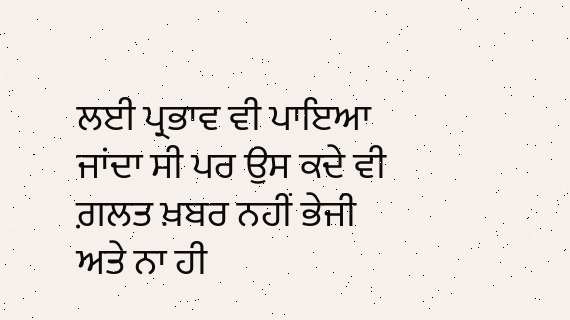ਲਈ ਪ੍ਰਭਾਵ ਵੀ ਪਾਇਆ ਜਾਂਦਾ ਸੀ ਪਰ ਉਸ ਕਦੇ ਵੀ ਗ਼ਲਤ ਖ਼ਬਰ ਨਹੀਂ ਭੇਜੀ ਅਤੇ ਨਾ ਹੀ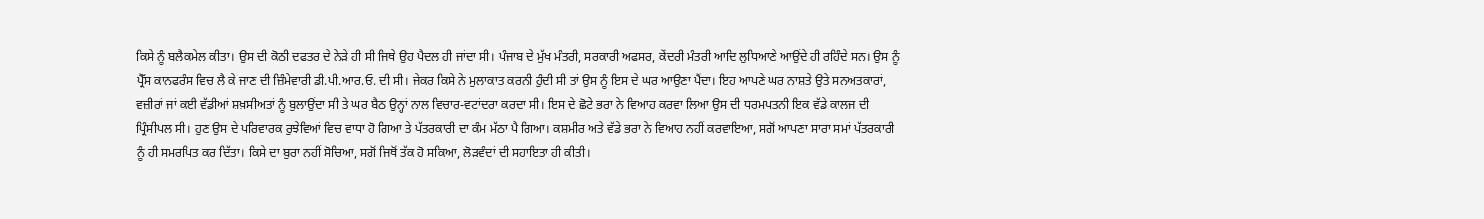ਕਿਸੇ ਨੂੰ ਬਲੈਕਮੇਲ ਕੀਤਾ। ਉਸ ਦੀ ਕੋਠੀ ਦਫਤਰ ਦੇ ਨੇੜੇ ਹੀ ਸੀ ਜਿਥੇ ਉਹ ਪੈਦਲ ਹੀ ਜਾਂਦਾ ਸੀ। ਪੰਜਾਬ ਦੇ ਮੁੱਖ ਮੰਤਰੀ, ਸਰਕਾਰੀ ਅਫਸਰ, ਕੇਂਦਰੀ ਮੰਤਰੀ ਆਦਿ ਲੁਧਿਆਣੇ ਆਉਂਦੇ ਹੀ ਰਹਿੰਦੇ ਸਨ। ਉਸ ਨੂੰ ਪ੍ਰੈੱਸ ਕਾਨਫਰੰਸ ਵਿਚ ਲੈ ਕੇ ਜਾਣ ਦੀ ਜ਼ਿੰਮੇਵਾਰੀ ਡੀ.ਪੀ.ਆਰ.ਓ. ਦੀ ਸੀ। ਜੇਕਰ ਕਿਸੇ ਨੇ ਮੁਲਾਕਾਤ ਕਰਨੀ ਹੁੰਦੀ ਸੀ ਤਾਂ ਉਸ ਨੂੰ ਇਸ ਦੇ ਘਰ ਆਉਣਾ ਪੈਂਦਾ। ਇਹ ਆਪਣੇ ਘਰ ਨਾਸ਼ਤੇ ਉਤੇ ਸਨਅਤਕਾਰਾਂ, ਵਜ਼ੀਰਾਂ ਜਾਂ ਕਈ ਵੱਡੀਆਂ ਸ਼ਖ਼ਸੀਅਤਾਂ ਨੂੰ ਬੁਲਾਉਂਦਾ ਸੀ ਤੇ ਘਰ ਬੈਠ ਉਨ੍ਹਾਂ ਨਾਲ ਵਿਚਾਰ-ਵਟਾਂਦਰਾ ਕਰਦਾ ਸੀ। ਇਸ ਦੇ ਛੋਟੇ ਭਰਾ ਨੇ ਵਿਆਹ ਕਰਵਾ ਲਿਆ ਉਸ ਦੀ ਧਰਮਪਤਨੀ ਇਕ ਵੱਡੇ ਕਾਲਜ ਦੀ ਪ੍ਰਿੰਸੀਪਲ ਸੀ। ਹੁਣ ਉਸ ਦੇ ਪਰਿਵਾਰਕ ਰੁਝੇਵਿਆਂ ਵਿਚ ਵਾਧਾ ਹੋ ਗਿਆ ਤੇ ਪੱਤਰਕਾਰੀ ਦਾ ਕੰਮ ਮੱਠਾ ਪੈ ਗਿਆ। ਕਸ਼ਮੀਰ ਅਤੇ ਵੱਡੇ ਭਰਾ ਨੇ ਵਿਆਹ ਨਹੀਂ ਕਰਵਾਇਆ, ਸਗੋਂ ਆਪਣਾ ਸਾਰਾ ਸਮਾਂ ਪੱਤਰਕਾਰੀ ਨੂੰ ਹੀ ਸਮਰਪਿਤ ਕਰ ਦਿੱਤਾ। ਕਿਸੇ ਦਾ ਬੁਰਾ ਨਹੀਂ ਸੋਚਿਆ, ਸਗੋਂ ਜਿਥੋਂ ਤੱਕ ਹੋ ਸਕਿਆ, ਲੋੜਵੰਦਾਂ ਦੀ ਸਹਾਇਤਾ ਹੀ ਕੀਤੀ।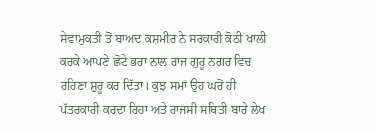ਸੇਵਾਮੁਕਤੀ ਤੋਂ ਬਾਅਦ ਕਸ਼ਮੀਰ ਨੇ ਸਰਕਾਰੀ ਕੋਠੀ ਖਾਲੀ ਕਰਕੇ ਆਪਣੇ ਛੋਟੇ ਭਰਾ ਨਾਲ ਰਾਜ ਗੁਰੂ ਨਗਰ ਵਿਚ ਰਹਿਣਾ ਸ਼ੁਰੂ ਕਰ ਦਿੱਤਾ। ਕੁਝ ਸਮਾਂ ਉਹ ਘਰੋਂ ਹੀ ਪੱਤਰਕਾਰੀ ਕਰਦਾ ਰਿਹਾ ਅਤੇ ਰਾਜਸੀ ਸਥਿਤੀ ਬਾਰੇ ਲੇਖ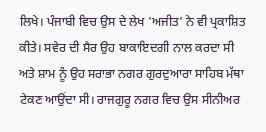ਲਿਖੇ। ਪੰਜਾਬੀ ਵਿਚ ਉਸ ਦੇ ਲੇਖ 'ਅਜੀਤ' ਨੇ ਵੀ ਪ੍ਰਕਾਸ਼ਿਤ ਕੀਤੇ। ਸਵੇਰ ਦੀ ਸੈਰ ਉਹ ਬਾਕਾਇਦਗੀ ਨਾਲ ਕਰਦਾ ਸੀ ਅਤੇ ਸ਼ਾਮ ਨੂੰ ਉਹ ਸਰਾਭਾ ਨਗਰ ਗੁਰਦੁਆਰਾ ਸਾਹਿਬ ਮੱਥਾ ਟੇਕਣ ਆਉਂਦਾ ਸੀ। ਰਾਜਗੁਰੂ ਨਗਰ ਵਿਚ ਉਸ ਸੀਨੀਅਰ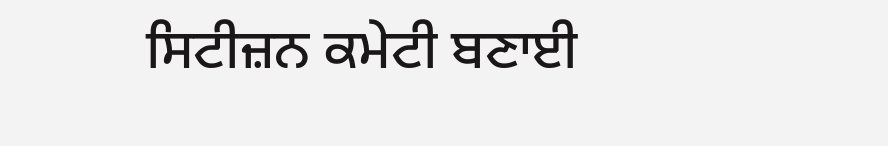ਸਿਟੀਜ਼ਨ ਕਮੇਟੀ ਬਣਾਈ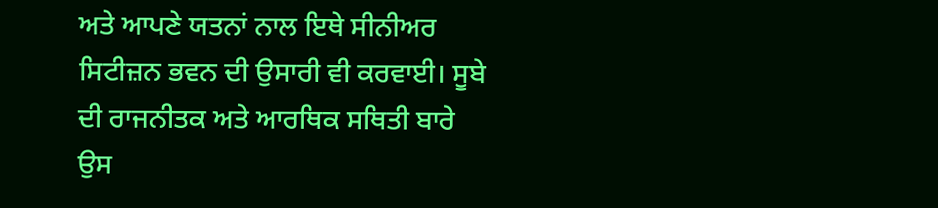ਅਤੇ ਆਪਣੇ ਯਤਨਾਂ ਨਾਲ ਇਥੇ ਸੀਨੀਅਰ ਸਿਟੀਜ਼ਨ ਭਵਨ ਦੀ ਉਸਾਰੀ ਵੀ ਕਰਵਾਈ। ਸੂਬੇ ਦੀ ਰਾਜਨੀਤਕ ਅਤੇ ਆਰਥਿਕ ਸਥਿਤੀ ਬਾਰੇ ਉਸ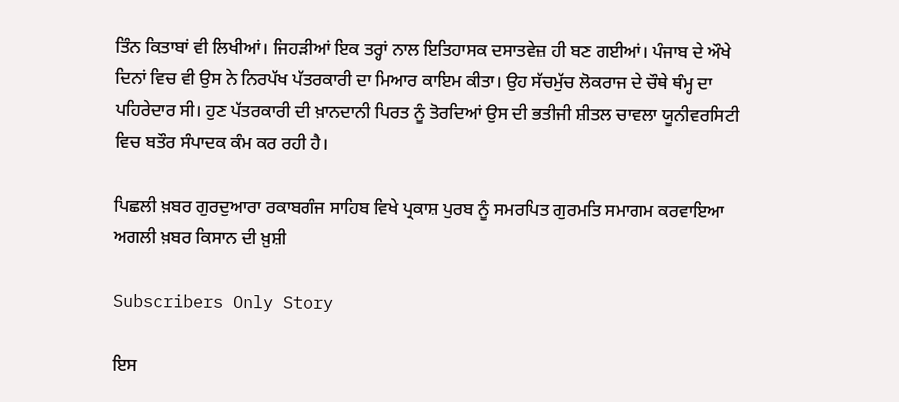ਤਿੰਨ ਕਿਤਾਬਾਂ ਵੀ ਲਿਖੀਆਂ। ਜਿਹੜੀਆਂ ਇਕ ਤਰ੍ਹਾਂ ਨਾਲ ਇਤਿਹਾਸਕ ਦਸਾਤਵੇਜ਼ ਹੀ ਬਣ ਗਈਆਂ। ਪੰਜਾਬ ਦੇ ਔਖੇ ਦਿਨਾਂ ਵਿਚ ਵੀ ਉਸ ਨੇ ਨਿਰਪੱਖ ਪੱਤਰਕਾਰੀ ਦਾ ਮਿਆਰ ਕਾਇਮ ਕੀਤਾ। ਉਹ ਸੱਚਮੁੱਚ ਲੋਕਰਾਜ ਦੇ ਚੌਥੇ ਥੰਮ੍ਹ ਦਾ ਪਹਿਰੇਦਾਰ ਸੀ। ਹੁਣ ਪੱਤਰਕਾਰੀ ਦੀ ਖ਼ਾਨਦਾਨੀ ਪਿਰਤ ਨੂੰ ਤੋਰਦਿਆਂ ਉਸ ਦੀ ਭਤੀਜੀ ਸ਼ੀਤਲ ਚਾਵਲਾ ਯੂਨੀਵਰਸਿਟੀ ਵਿਚ ਬਤੌਰ ਸੰਪਾਦਕ ਕੰਮ ਕਰ ਰਹੀ ਹੈ।

ਪਿਛਲੀ ਖ਼ਬਰ ਗੁਰਦੁਆਰਾ ਰਕਾਬਗੰਜ ਸਾਹਿਬ ਵਿਖੇ ਪ੍ਰਕਾਸ਼ ਪੁਰਬ ਨੂੰ ਸਮਰਪਿਤ ਗੁਰਮਤਿ ਸਮਾਗਮ ਕਰਵਾਇਆ ਅਗਲੀ ਖ਼ਬਰ ਕਿਸਾਨ ਦੀ ਖ਼ੁਸ਼ੀ

Subscribers Only Story

ਇਸ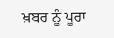ਖ਼ਬਰ ਨੂੰ ਪੂਰਾ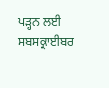ਪੜ੍ਹਨ ਲਈ ਸਬਸਕ੍ਰਾਈਬਰ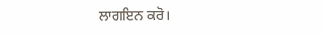ਲਾਗਇਨ ਕਰੋ।